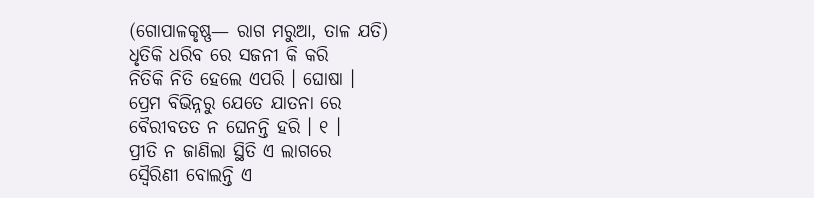(ଗୋପାଳକୃଷ୍ଣ— ରାଗ ମରୁଆ, ତାଳ ଯତି)
ଧୃତିକି ଧରିବ ରେ ସଜନୀ କି କରି
ନିତିକି ନିତି ହେଲେ ଏପରି । ଘୋଷା ।
ପ୍ରେମ ବିଭିନ୍ନରୁ ଯେତେ ଯାତନା ରେ
ବୈରୀବତତ ନ ଘେନନ୍ତି ହରି । ୧ ।
ପ୍ରୀତି ନ ଜାଣିଲା ସ୍ଥିତି ଏ ଲାଗରେ
ସ୍ୱୈରିଣୀ ବୋଲନ୍ତି ଏ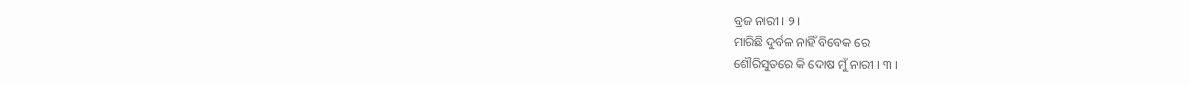ବ୍ରଜ ନାରୀ । ୨ ।
ମାରିଛି ଦୁର୍ବଳ ନାହିଁ ବିବେକ ରେ
ଶୌରିସୁତରେ କି ଦୋଷ ମୁଁ ନାରୀ । ୩ ।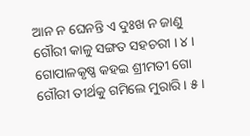ଆନ ନ ଘେନନ୍ତି ଏ ଦୁଃଖ ନ ଜାଣୁ
ଗୌରୀ କାଳୁ ସଙ୍ଗତ ସହଚରୀ । ୪ ।
ଗୋପାଳକୃଷ୍ଣ କହଇ ଶ୍ରୀମତୀ ଗୋ
ଗୌରୀ ତୀର୍ଥକୁ ଗମିଲେ ମୁରାରି । ୫ ।